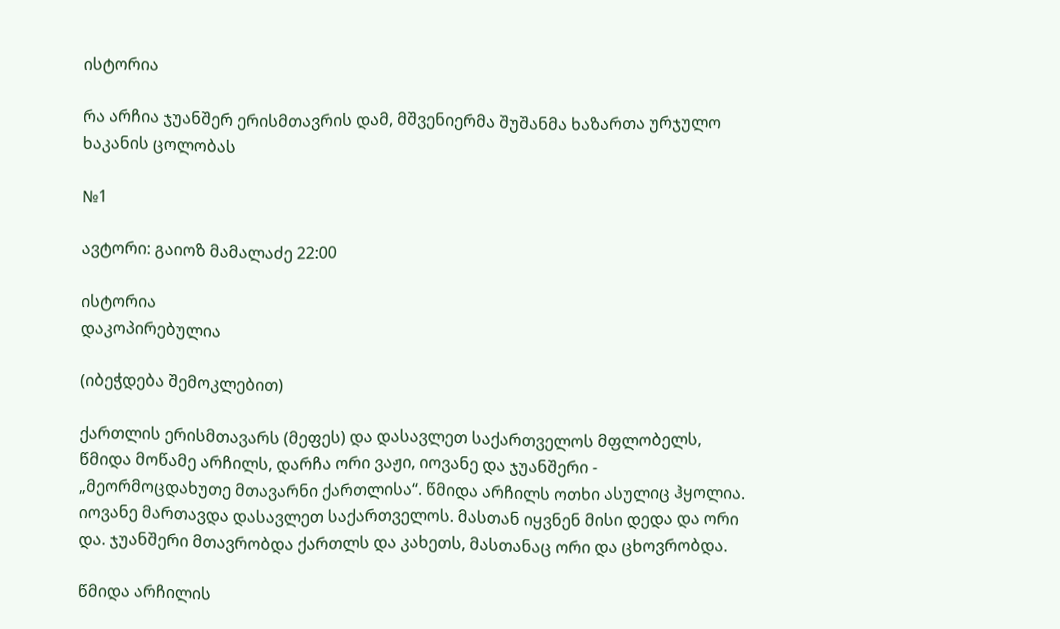ისტორია

რა არჩია ჯუანშერ ერისმთავრის დამ, მშვენიერმა შუშანმა ხაზართა ურჯულო ხაკანის ცოლობას

№1

ავტორი: გაიოზ მამალაძე 22:00

ისტორია
დაკოპირებულია

(იბეჭდება შემოკლებით)

ქართლის ერისმთავარს (მეფეს) და დასავლეთ საქართველოს მფლობელს, წმიდა მოწამე არჩილს, დარჩა ორი ვაჟი, იოვანე და ჯუანშერი - „მეორმოცდახუთე მთავარნი ქართლისა“. წმიდა არჩილს ოთხი ასულიც ჰყოლია. იოვანე მართავდა დასავლეთ საქართველოს. მასთან იყვნენ მისი დედა და ორი და. ჯუანშერი მთავრობდა ქართლს და კახეთს, მასთანაც ორი და ცხოვრობდა.

წმიდა არჩილის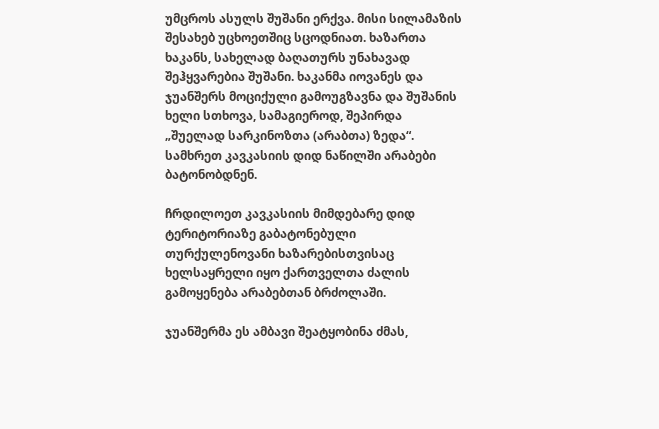უმცროს ასულს შუშანი ერქვა. მისი სილამაზის შესახებ უცხოეთშიც სცოდნიათ. ხაზართა ხაკანს, სახელად ბაღათურს უნახავად შეჰყვარებია შუშანი. ხაკანმა იოვანეს და ჯუანშერს მოციქული გამოუგზავნა და შუშანის ხელი სთხოვა, სამაგიეროდ, შეპირდა „შუელად სარკინოზთა (არაბთა) ზედა“. სამხრეთ კავკასიის დიდ ნაწილში არაბები ბატონობდნენ.

ჩრდილოეთ კავკასიის მიმდებარე დიდ ტერიტორიაზე გაბატონებული თურქულენოვანი ხაზარებისთვისაც ხელსაყრელი იყო ქართველთა ძალის გამოყენება არაბებთან ბრძოლაში.

ჯუანშერმა ეს ამბავი შეატყობინა ძმას,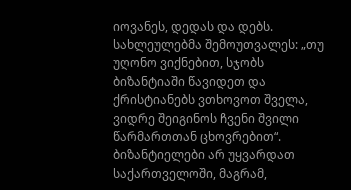იოვანეს, დედას და დებს. სახლეულებმა შემოუთვალეს: „თუ უღონო ვიქნებით, სჯობს ბიზანტიაში წავიდეთ და ქრისტიანებს ვთხოვოთ შველა, ვიდრე შეიგინოს ჩვენი შვილი წარმართთან ცხოვრებით“. ბიზანტიელები არ უყვარდათ საქართველოში, მაგრამ,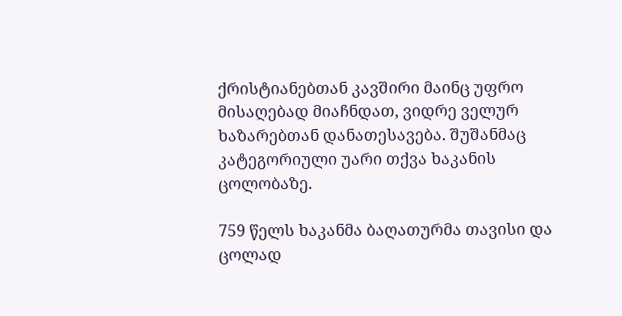ქრისტიანებთან კავშირი მაინც უფრო მისაღებად მიაჩნდათ, ვიდრე ველურ ხაზარებთან დანათესავება. შუშანმაც კატეგორიული უარი თქვა ხაკანის ცოლობაზე.

759 წელს ხაკანმა ბაღათურმა თავისი და ცოლად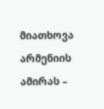მიათხოვა არმენიის ამირას –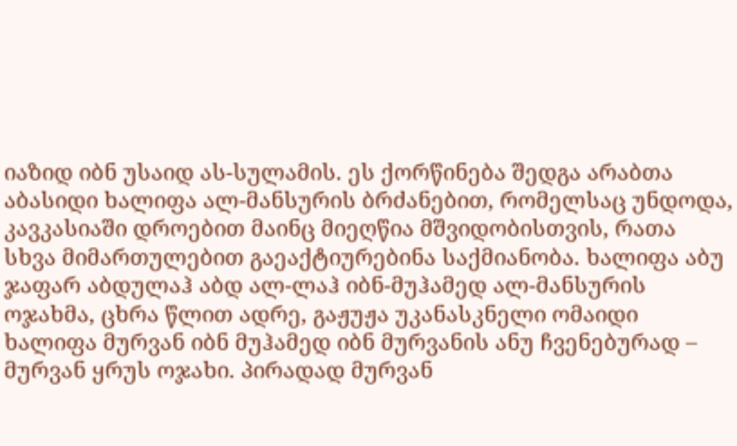იაზიდ იბნ უსაიდ ას-სულამის. ეს ქორწინება შედგა არაბთა აბასიდი ხალიფა ალ-მანსურის ბრძანებით, რომელსაც უნდოდა, კავკასიაში დროებით მაინც მიეღწია მშვიდობისთვის, რათა სხვა მიმართულებით გაეაქტიურებინა საქმიანობა. ხალიფა აბუ ჯაფარ აბდულაჰ აბდ ალ-ლაჰ იბნ-მუჰამედ ალ-მანსურის ოჯახმა, ცხრა წლით ადრე, გაჟუჟა უკანასკნელი ომაიდი ხალიფა მურვან იბნ მუჰამედ იბნ მურვანის ანუ ჩვენებურად – მურვან ყრუს ოჯახი. პირადად მურვან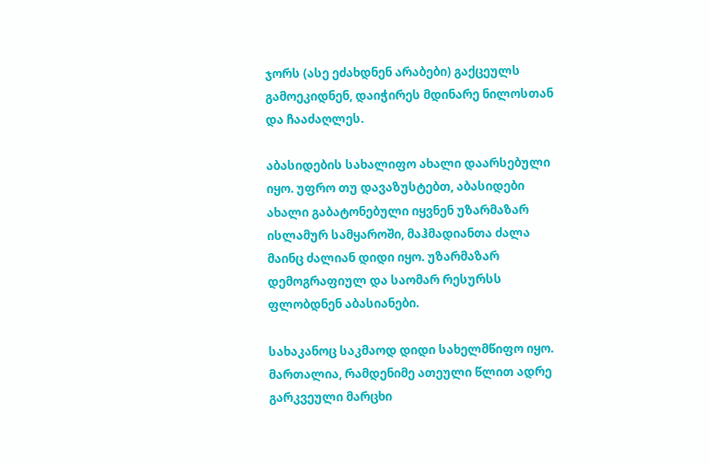ჯორს (ასე ეძახდნენ არაბები) გაქცეულს გამოეკიდნენ, დაიჭირეს მდინარე ნილოსთან და ჩააძაღლეს.

აბასიდების სახალიფო ახალი დაარსებული იყო. უფრო თუ დავაზუსტებთ, აბასიდები ახალი გაბატონებული იყვნენ უზარმაზარ ისლამურ სამყაროში, მაჰმადიანთა ძალა მაინც ძალიან დიდი იყო. უზარმაზარ დემოგრაფიულ და საომარ რესურსს ფლობდნენ აბასიანები.

სახაკანოც საკმაოდ დიდი სახელმწიფო იყო. მართალია, რამდენიმე ათეული წლით ადრე გარკვეული მარცხი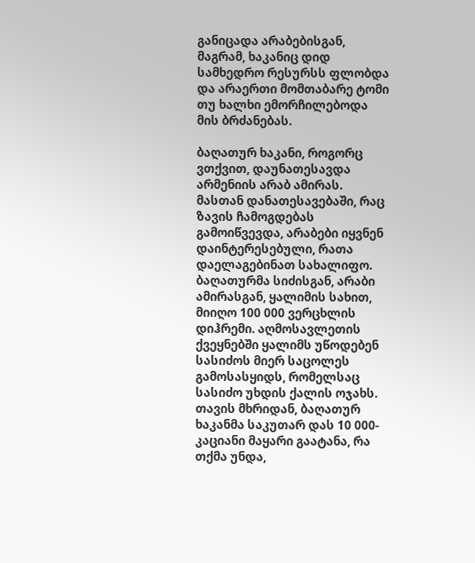განიცადა არაბებისგან, მაგრამ, ხაკანიც დიდ სამხედრო რესურსს ფლობდა და არაერთი მომთაბარე ტომი თუ ხალხი ემორჩილებოდა მის ბრძანებას.

ბაღათურ ხაკანი, როგორც ვთქვით, დაუნათესავდა არმენიის არაბ ამირას. მასთან დანათესავებაში, რაც ზავის ჩამოგდებას გამოიწვევდა, არაბები იყვნენ დაინტერესებული, რათა დაელაგებინათ სახალიფო. ბაღათურმა სიძისგან, არაბი ამირასგან, ყალიმის სახით, მიიღო 100 000 ვერცხლის დიჰრემი. აღმოსავლეთის ქვეყნებში ყალიმს უწოდებენ სასიძოს მიერ საცოლეს გამოსასყიდს, რომელსაც სასიძო უხდის ქალის ოჯახს. თავის მხრიდან, ბაღათურ ხაკანმა საკუთარ დას 10 000-კაციანი მაყარი გაატანა, რა თქმა უნდა,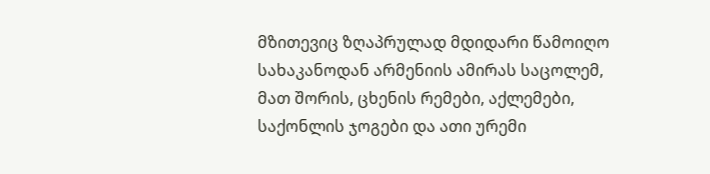მზითევიც ზღაპრულად მდიდარი წამოიღო სახაკანოდან არმენიის ამირას საცოლემ, მათ შორის, ცხენის რემები, აქლემები, საქონლის ჯოგები და ათი ურემი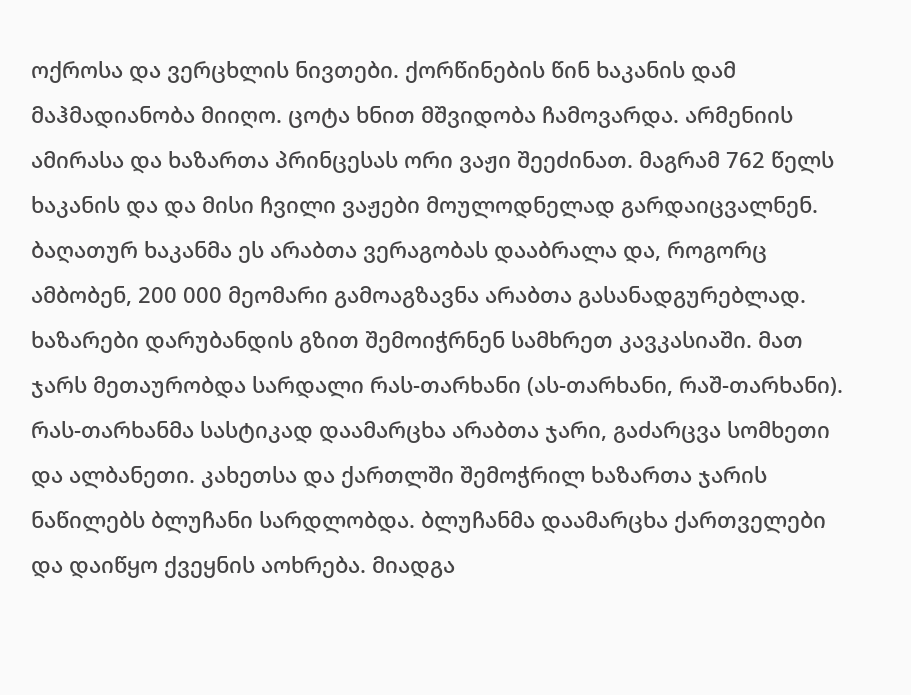ოქროსა და ვერცხლის ნივთები. ქორწინების წინ ხაკანის დამ მაჰმადიანობა მიიღო. ცოტა ხნით მშვიდობა ჩამოვარდა. არმენიის ამირასა და ხაზართა პრინცესას ორი ვაჟი შეეძინათ. მაგრამ 762 წელს ხაკანის და და მისი ჩვილი ვაჟები მოულოდნელად გარდაიცვალნენ. ბაღათურ ხაკანმა ეს არაბთა ვერაგობას დააბრალა და, როგორც ამბობენ, 200 000 მეომარი გამოაგზავნა არაბთა გასანადგურებლად. ხაზარები დარუბანდის გზით შემოიჭრნენ სამხრეთ კავკასიაში. მათ ჯარს მეთაურობდა სარდალი რას-თარხანი (ას-თარხანი, რაშ-თარხანი). რას-თარხანმა სასტიკად დაამარცხა არაბთა ჯარი, გაძარცვა სომხეთი და ალბანეთი. კახეთსა და ქართლში შემოჭრილ ხაზართა ჯარის ნაწილებს ბლუჩანი სარდლობდა. ბლუჩანმა დაამარცხა ქართველები და დაიწყო ქვეყნის აოხრება. მიადგა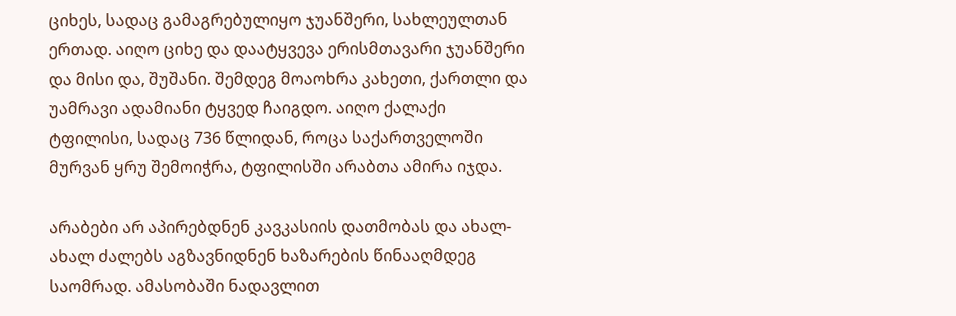ციხეს, სადაც გამაგრებულიყო ჯუანშერი, სახლეულთან ერთად. აიღო ციხე და დაატყვევა ერისმთავარი ჯუანშერი და მისი და, შუშანი. შემდეგ მოაოხრა კახეთი, ქართლი და უამრავი ადამიანი ტყვედ ჩაიგდო. აიღო ქალაქი ტფილისი, სადაც 736 წლიდან, როცა საქართველოში მურვან ყრუ შემოიჭრა, ტფილისში არაბთა ამირა იჯდა.

არაბები არ აპირებდნენ კავკასიის დათმობას და ახალ-ახალ ძალებს აგზავნიდნენ ხაზარების წინააღმდეგ საომრად. ამასობაში ნადავლით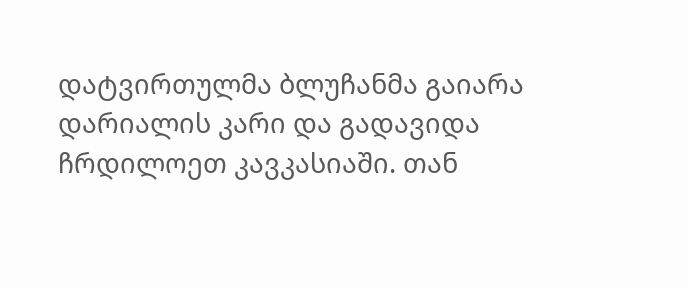დატვირთულმა ბლუჩანმა გაიარა დარიალის კარი და გადავიდა ჩრდილოეთ კავკასიაში. თან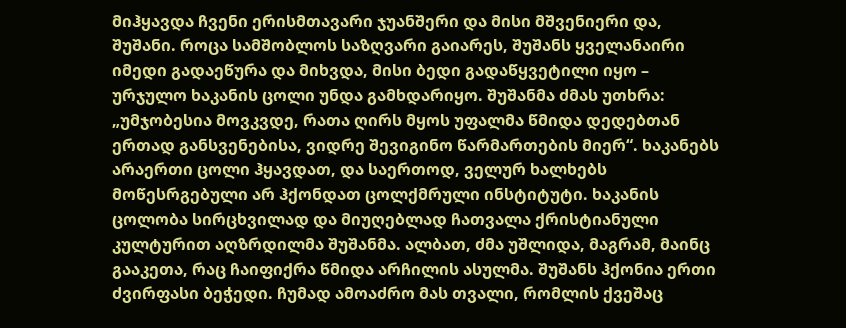მიჰყავდა ჩვენი ერისმთავარი ჯუანშერი და მისი მშვენიერი და, შუშანი. როცა სამშობლოს საზღვარი გაიარეს, შუშანს ყველანაირი იმედი გადაეწურა და მიხვდა, მისი ბედი გადაწყვეტილი იყო – ურჯულო ხაკანის ცოლი უნდა გამხდარიყო. შუშანმა ძმას უთხრა: „უმჯობესია მოვკვდე, რათა ღირს მყოს უფალმა წმიდა დედებთან ერთად განსვენებისა, ვიდრე შევიგინო წარმართების მიერ“. ხაკანებს არაერთი ცოლი ჰყავდათ, და საერთოდ, ველურ ხალხებს მოწესრგებული არ ჰქონდათ ცოლქმრული ინსტიტუტი. ხაკანის ცოლობა სირცხვილად და მიუღებლად ჩათვალა ქრისტიანული კულტურით აღზრდილმა შუშანმა. ალბათ, ძმა უშლიდა, მაგრამ, მაინც გააკეთა, რაც ჩაიფიქრა წმიდა არჩილის ასულმა. შუშანს ჰქონია ერთი ძვირფასი ბეჭედი. ჩუმად ამოაძრო მას თვალი, რომლის ქვეშაც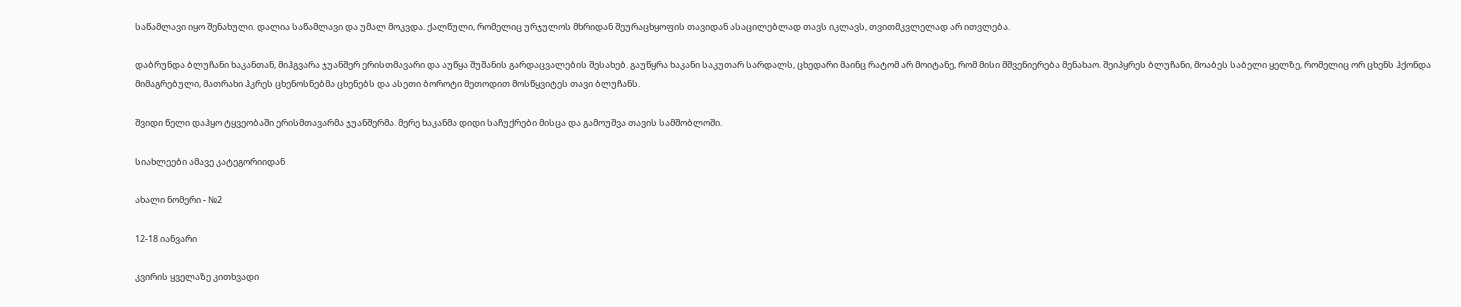საწამლავი იყო შენახული. დალია საწამლავი და უმალ მოკვდა. ქალწული, რომელიც ურჯულოს მხრიდან შეურაცხყოფის თავიდან ასაცილებლად თავს იკლავს, თვითმკვლელად არ ითვლება.

დაბრუნდა ბლუჩანი ხაკანთან, მიჰგვარა ჯუანშერ ერისთმავარი და აუწყა შუშანის გარდაცვალების შესახებ. გაუწყრა ხაკანი საკუთარ სარდალს, ცხედარი მაინც რატომ არ მოიტანე, რომ მისი მშვენიერება მენახაო. შეიპყრეს ბლუჩანი, მოაბეს საბელი ყელზე, რომელიც ორ ცხენს ჰქონდა მიმაგრებული, მათრახი ჰკრეს ცხენოსნებმა ცხენებს და ასეთი ბოროტი მეთოდით მოსწყვიტეს თავი ბლუჩანს.

შვიდი წელი დაჰყო ტყვეობაში ერისმთავარმა ჯუანშერმა. მერე ხაკანმა დიდი საჩუქრები მისცა და გამოუშვა თავის სამშობლოში.

სიახლეები ამავე კატეგორიიდან

ახალი ნომერი - №2

12-18 იანვარი

კვირის ყველაზე კითხვადი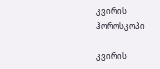კვირის ჰოროსკოპი

კვირის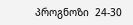პროგნოზი  24-30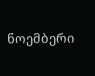ნოემბერი